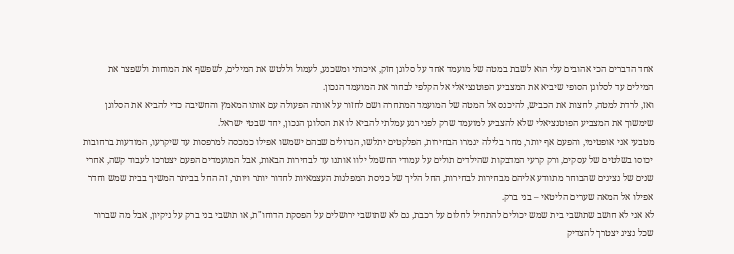אחד הדברים הכי אהובים עלי הוא לשבת במטה של מועמד אחד על סלוגן חזק, איכותי ומשכנע, לעמול וללטש את המילים, לשפשף את המוחות ולשפצר את המילים עד לסלוגן הסופי שיביא את המצביע הפוטנציאלי אל הקלפי לבחור את המועמד הנכון.
ואז, לרדת למטה, לחצות את הכביש, להיכנס אל המטה של המועמד המתחרה ושם לחזור על אותה הפעולה עם אותו המאמץ והחשיבה כדי להביא את הסלוגן שימשוך את המצביע הפוטנציאלי שלא להצביע למועמד שרק לפני רגע עמלתי להביא לו את הסלוגן הנכון, יחד שבטי ישראל.
מטבעי אני אופטימי, והפעם אף יותר, מחר בלילה יגמרו הבחירות, הפלקטים יתלשו, הגדולים שבהם ישמשו אפילו כמכסה למרפסות עד שיקרעו, המודעות ברחובות יכוסו בשלטים של עסקים, ורק קרעי המדבקות שהילדים תולים על עמודי החשמל ילוו אותנו עד לבחירות הבאות, אבל המועמדים הפעם יצטרכו לעבוד קשה, אחרי שנים של נציגים שהבוחר מתוודע אליהם מבחירות לבחירות, החל הליך של כניסת המפלגות העצמאיות לחדור יותר ויותר, זה החל בביתר המשיך בבית שמש וחדר אפילו אל המאה שערים הליטאי – בני ברק.
לא אני לא חושב שתושבי בית שמש יכולים להתחיל לחלום על רכבת, גם לא שתושבי ירושלים על הפסקת הדוחו"ת, או תושבי בני ברק על ניקיון, אבל מה שברור שכל נציג יצטרך להצדיק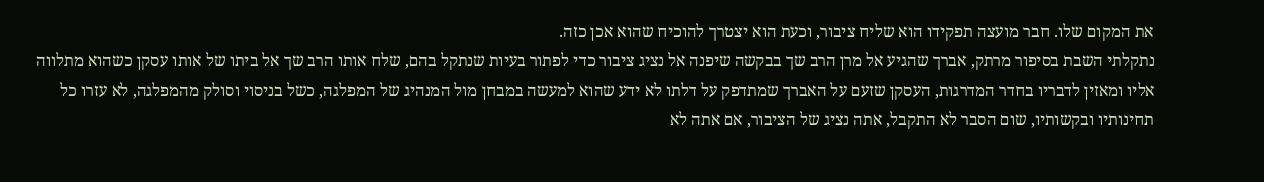את המקום שלו. חבר מועצה תפקידו הוא שליח ציבור, וכעת הוא יצטרך להוכיח שהוא אכן כזה.
נתקלתי השבת בסיפור מרתק, אברך שהגיע אל מרן הרב שך בבקשה שיפנה אל נציג ציבור כדי לפתור בעיות שנתקל בהם, שלח אותו הרב שך אל ביתו של אותו עסקן כשהוא מתלווה אליו ומאזין לדבריו בחדר המדרגות, העסקן שזעם על האברך שמתדפק על דלתו לא ידע שהוא למעשה במבחן מול המנהיג של המפלגה, כשל בניסוי וסולק מהמפלגה, לא עזרו כל תחינותיו ובקשותיו, שום הסבר לא התקבל, אתה נציג של הציבור, אם אתה לא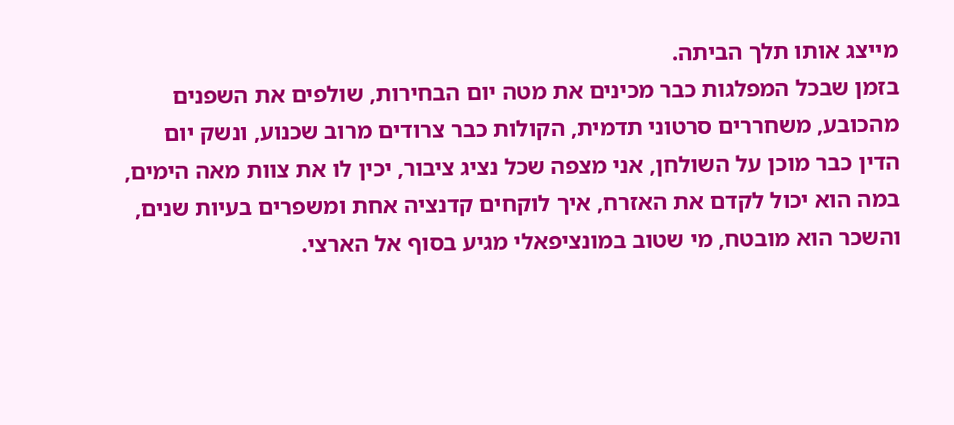מייצג אותו תלך הביתה.
בזמן שבכל המפלגות כבר מכינים את מטה יום הבחירות, שולפים את השפנים מהכובע, משחררים סרטוני תדמית, הקולות כבר צרודים מרוב שכנוע, ונשק יום הדין כבר מוכן על השולחן, אני מצפה שכל נציג ציבור, יכין לו את צוות מאה הימים, במה הוא יכול לקדם את האזרח, איך לוקחים קדנציה אחת ומשפרים בעיות שנים, והשכר הוא מובטח, מי שטוב במונציפאלי מגיע בסוף אל הארצי.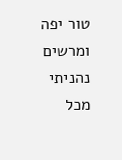טור יפה ומרשים
נהניתי מכל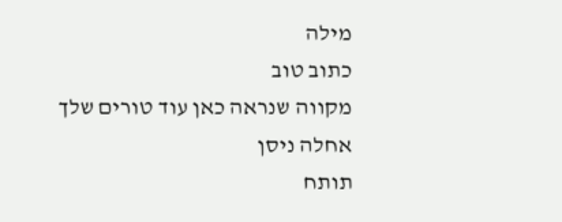מילה
כתוב טוב
מקווה שנראה כאן עוד טורים שלך
אחלה ניסן
תותח